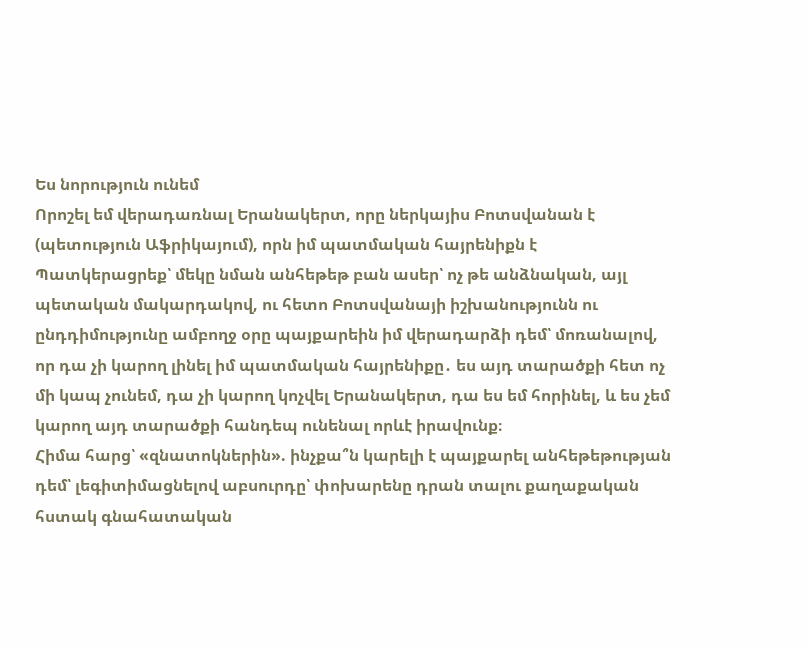Ես նորություն ունեմ
Որոշել եմ վերադառնալ Երանակերտ, որը ներկայիս Բոտսվանան է (պետություն Աֆրիկայում), որն իմ պատմական հայրենիքն է
Պատկերացրեք՝ մեկը նման անհեթեթ բան ասեր՝ ոչ թե անձնական, այլ պետական մակարդակով, ու հետո Բոտսվանայի իշխանությունն ու ընդդիմությունը ամբողջ օրը պայքարեին իմ վերադարձի դեմ՝ մոռանալով, որ դա չի կարող լինել իմ պատմական հայրենիքը․ ես այդ տարածքի հետ ոչ մի կապ չունեմ, դա չի կարող կոչվել Երանակերտ, դա ես եմ հորինել, և ես չեմ կարող այդ տարածքի հանդեպ ունենալ որևէ իրավունք։
Հիմա հարց՝ «զնատոկներին». ինչքա՞ն կարելի է պայքարել անհեթեթության դեմ՝ լեգիտիմացնելով աբսուրդը՝ փոխարենը դրան տալու քաղաքական հստակ գնահատական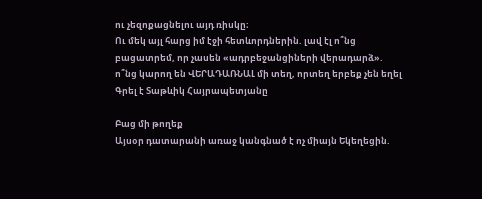ու չեզոքացնելու այդ ռիսկը։
Ու մեկ այլ հարց իմ էջի հետևորդներին. լավ էլ ո՞նց բացատրեմ, որ չասեն «ադրբեջանցիների վերադարձ». ո՞նց կարող են ՎԵՐԱԴԱՌՆԱԼ մի տեղ, որտեղ երբեք չեն եղել
Գրել է Տաթևիկ Հայրապետյանը

Բաց մի թողեք
Այսօր դատարանի առաջ կանգնած է ոչ միայն Եկեղեցին.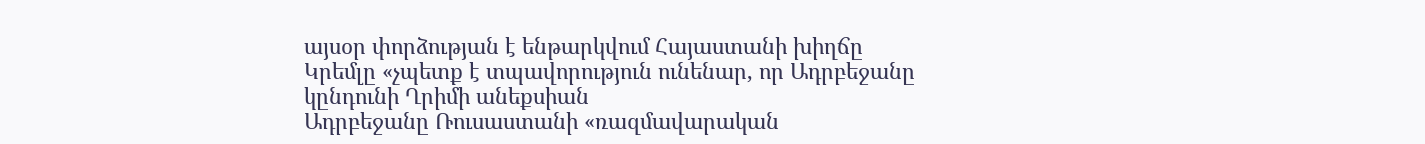այսօր փորձության է ենթարկվում Հայաստանի խիղճը
Կրեմլը «չպետք է տպավորություն ունենար, որ Ադրբեջանը կընդունի Ղրիմի անեքսիան
Ադրբեջանը Ռուսաստանի «ռազմավարական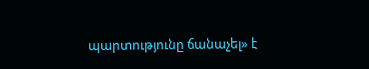պարտությունը ճանաչել» է